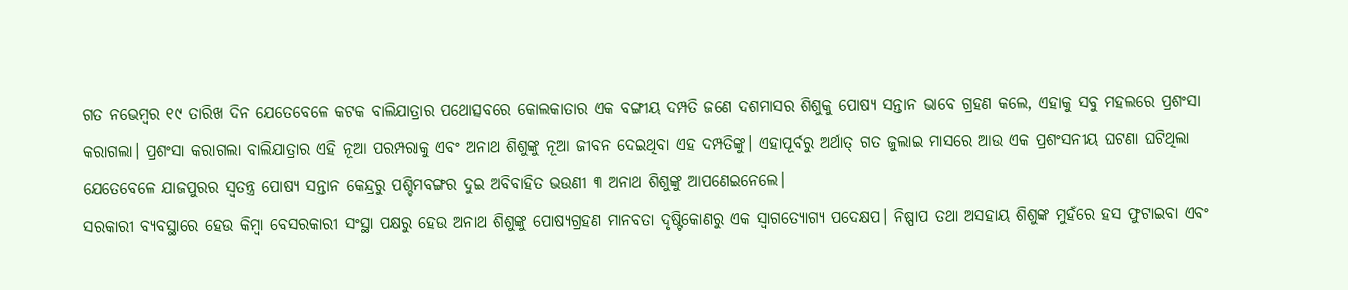ଗତ ନଭେମ୍ବର ୧୯ ତାରିଖ ଦିନ ଯେତେବେଳେ କଟକ ବାଲିଯାତ୍ରାର ପଥୋତ୍ସବରେ କୋଲକାତାର ଏକ ବଙ୍ଗୀୟ ଦମ୍ପତି ଜଣେ ଦଶମାସର ଶିଶୁକୁ ପୋଷ୍ୟ ସନ୍ତାନ ଭାବେ ଗ୍ରହଣ କଲେ, ଏହାକୁ ସବୁ ମହଲରେ ପ୍ରଶଂସା କରାଗଲା। ପ୍ରଶଂସା କରାଗଲା ବାଲିଯାତ୍ରାର ଏହି ନୂଆ ପରମ୍ପରାକୁ ଏବଂ ଅନାଥ ଶିଶୁଙ୍କୁ ନୂଆ ଜୀବନ ଦେଇଥିବା ଏହ ଦମ୍ପତିଙ୍କୁ। ଏହାପୂର୍ବରୁ ଅର୍ଥାତ୍ ଗତ ଜୁଲାଇ ମାସରେ ଆଉ ଏକ ପ୍ରଶଂସନୀୟ ଘଟଣା ଘଟିଥିଲା ଯେତେବେଳେ ଯାଜପୁରର ସ୍ବତନ୍ତ୍ର ପୋଷ୍ୟ ସନ୍ତାନ କେନ୍ଦ୍ରରୁ ପଶ୍ଚିମବଙ୍ଗର ଦୁଇ ଅବିବାହିତ ଭଉଣୀ ୩ ଅନାଥ ଶିଶୁଙ୍କୁ ଆପଣେଇନେଲେ।
ସରକାରୀ ବ୍ୟବସ୍ଥାରେ ହେଉ କିମ୍ବା ବେସରକାରୀ ସଂସ୍ଥା ପକ୍ଷରୁ ହେଉ ଅନାଥ ଶିଶୁଙ୍କୁ ପୋଷ୍ୟଗ୍ରହଣ ମାନବତା ଦୃଷ୍ଟିକୋଣରୁ ଏକ ସ୍ବାଗତ୍ଯୋଗ୍ୟ ପଦେକ୍ଷପ। ନିଷ୍ପାପ ତଥା ଅସହାୟ ଶିଶୁଙ୍କ ମୁହଁରେ ହସ ଫୁଟାଇବା ଏବଂ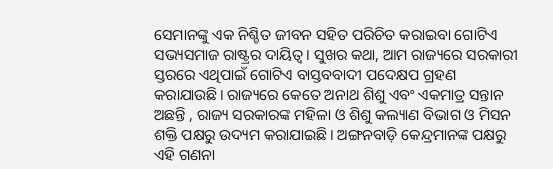ସେମାନଙ୍କୁ ଏକ ନିଶ୍ଚିତ ଜୀବନ ସହିତ ପରିଚିତ କରାଇବା ଗୋଟିଏ ସଭ୍ୟସମାଜ ରାଷ୍ଟ୍ରର ଦାୟିତ୍ବ। ସୁଖର କଥା, ଆମ ରାଜ୍ୟରେ ସରକାରୀ ସ୍ତରରେ ଏଥିପାଇଁ ଗୋଟିଏ ବାସ୍ତବବାଦୀ ପଦେକ୍ଷପ ଗ୍ରହଣ କରାଯାଉଛି। ରାଜ୍ୟରେ କେତେ ଅନାଥ ଶିଶୁ ଏବଂ ଏକମାତ୍ର ସନ୍ତାନ ଅଛନ୍ତି , ରାଜ୍ୟ ସରକାରଙ୍କ ମହିଳା ଓ ଶିଶୁ କଲ୍ୟାଣ ବିଭାଗ ଓ ମିସନ ଶକ୍ତି ପକ୍ଷରୁ ଉଦ୍ୟମ କରାଯାଇଛି। ଅଙ୍ଗନବାଡ଼ି କେନ୍ଦ୍ରମାନଙ୍କ ପକ୍ଷରୁ ଏହି ଗଣନା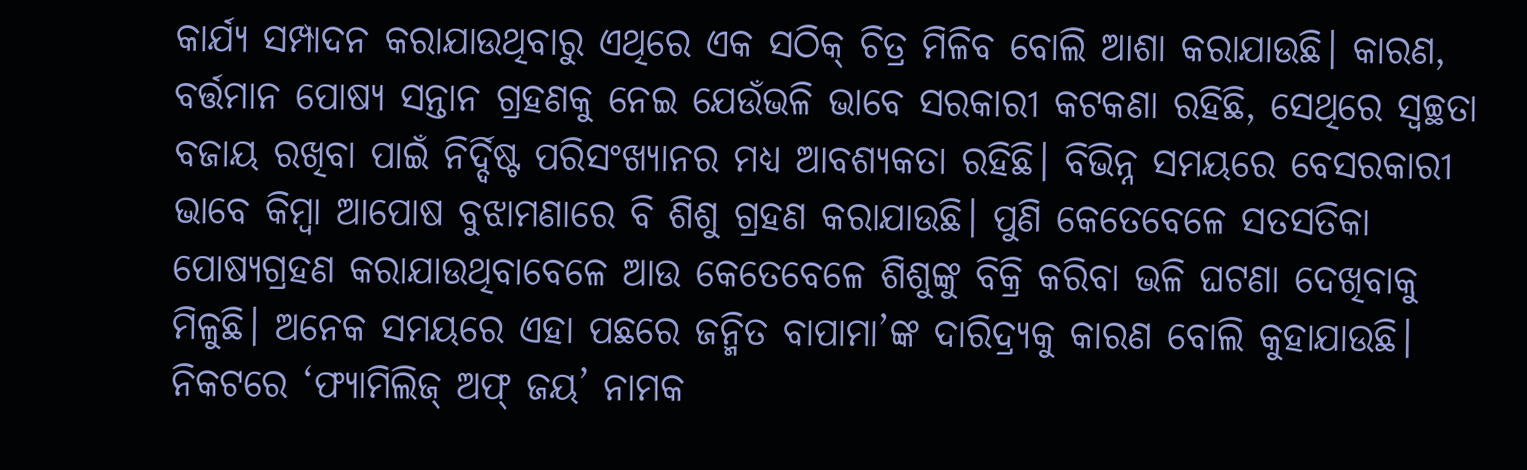କାର୍ଯ୍ୟ ସମ୍ପାଦନ କରାଯାଉଥିବାରୁ ଏଥିରେ ଏକ ସଠିକ୍ ଚିତ୍ର ମିଳିବ ବୋଲି ଆଶା କରାଯାଉଛି। କାରଣ, ବର୍ତ୍ତମାନ ପୋଷ୍ୟ ସନ୍ତାନ ଗ୍ରହଣକୁ ନେଇ ଯେଉଁଭଳି ଭାବେ ସରକାରୀ କଟକଣା ରହିଛି, ସେଥିରେ ସ୍ବଚ୍ଛତା ବଜାୟ ରଖିବା ପାଇଁ ନିର୍ଦ୍ଦିଷ୍ଟ ପରିସଂଖ୍ୟାନର ମଧ୍ୟ ଆବଶ୍ୟକତା ରହିଛି। ବିଭିନ୍ନ ସମୟରେ ବେସରକାରୀ ଭାବେ କିମ୍ବା ଆପୋଷ ବୁଝାମଣାରେ ବି ଶିଶୁ ଗ୍ରହଣ କରାଯାଉଛି। ପୁଣି କେତେବେଳେ ସତସତିକା ପୋଷ୍ୟଗ୍ରହଣ କରାଯାଉଥିବାବେଳେ ଆଉ କେତେବେଳେ ଶିଶୁଙ୍କୁ ବିକ୍ରି କରିବା ଭଳି ଘଟଣା ଦେଖିବାକୁ ମିଳୁଛି। ଅନେକ ସମୟରେ ଏହା ପଛରେ ଜନ୍ମିତ ବାପାମା’ଙ୍କ ଦାରିଦ୍ର୍ୟକୁ କାରଣ ବୋଲି କୁହାଯାଉଛି।
ନିକଟରେ ‘ଫ୍ୟାମିଲିଜ୍ ଅଫ୍ ଜୟ’ ନାମକ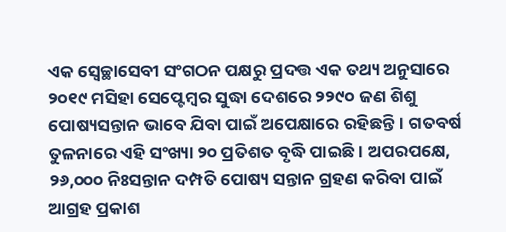ଏକ ସ୍ବେଚ୍ଛାସେବୀ ସଂଗଠନ ପକ୍ଷରୁ ପ୍ରଦତ୍ତ ଏକ ତଥ୍ୟ ଅନୁସାରେ ୨୦୧୯ ମସିହା ସେପ୍ଟେମ୍ବର ସୁଦ୍ଧା ଦେଶରେ ୨୨୯୦ ଜଣ ଶିଶୁ ପୋଷ୍ୟସନ୍ତାନ ଭାବେ ଯିବା ପାଇଁ ଅପେକ୍ଷାରେ ରହିଛନ୍ତି। ଗତବର୍ଷ ତୁଳନାରେ ଏହି ସଂଖ୍ୟା ୨୦ ପ୍ରତିଶତ ବୃଦ୍ଧି ପାଇଛି। ଅପରପକ୍ଷେ, ୨୬,୦୦୦ ନିଃସନ୍ତାନ ଦମ୍ପତି ପୋଷ୍ୟ ସନ୍ତାନ ଗ୍ରହଣ କରିବା ପାଇଁ ଆଗ୍ରହ ପ୍ରକାଶ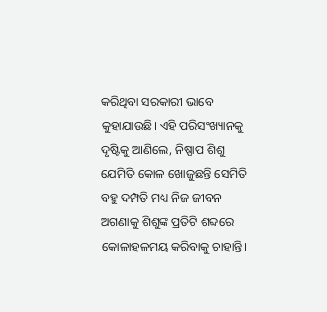କରିଥିବା ସରକାରୀ ଭାବେ କୁହାଯାଉଛି। ଏହି ପରିସଂଖ୍ୟାନକୁ ଦୃଷ୍ଟିକୁ ଆଣିଲେ, ନିଷ୍ପାପ ଶିଶୁ ଯେମିତି କୋଳ ଖୋଜୁଛନ୍ତି ସେମିତି ବହୁ ଦମ୍ପତି ମଧ୍ୟ ନିଜ ଜୀବନ ଅଗଣାକୁ ଶିଶୁଙ୍କ ପ୍ରତିଟି ଶବ୍ଦରେ କୋଳାହଳମୟ କରିବାକୁ ଚାହାନ୍ତି।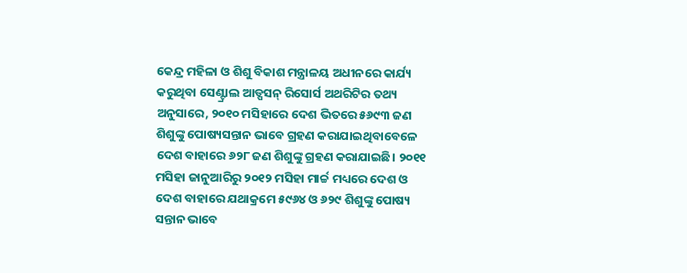କେନ୍ଦ୍ର ମହିଳା ଓ ଶିଶୁ ବିକାଶ ମନ୍ତ୍ରାଳୟ ଅଧୀନରେ କାର୍ଯ୍ୟ କରୁଥିବା ସେଣ୍ଟ୍ରାଲ ଆଡ୍ପସନ୍ ରିସୋର୍ସ ଅଥରିଟିର ତଥ୍ୟ ଅନୁସାରେ, ୨୦୧୦ ମସିହାରେ ଦେଶ ଭିତରେ ୫୬୯୩ ଜଣ ଶିଶୁଙ୍କୁ ପୋଷ୍ୟସନ୍ତାନ ଭାବେ ଗ୍ରହଣ କରାଯାଇଥିବାବେଳେ ଦେଶ ବାହାରେ ୬୨୮ ଜଣ ଶିଶୁଙ୍କୁ ଗ୍ରହଣ କରାଯାଇଛି। ୨୦୧୧ ମସିହା ଜାନୁଆରିରୁ ୨୦୧୨ ମସିହା ମାର୍ଚ୍ଚ ମଧ୍ୟରେ ଦେଶ ଓ ଦେଶ ବାହାରେ ଯଥାକ୍ରମେ ୫୯୬୪ ଓ ୬୨୯ ଶିଶୁଙ୍କୁ ପୋଷ୍ୟ ସନ୍ତାନ ଭାବେ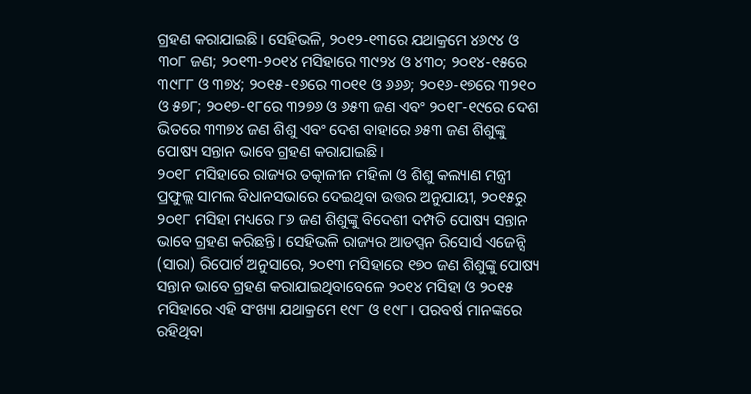ଗ୍ରହଣ କରାଯାଇଛି। ସେହିଭଳି, ୨୦୧୨-୧୩ରେ ଯଥାକ୍ରମେ ୪୬୯୪ ଓ ୩୦୮ ଜଣ; ୨୦୧୩-୨୦୧୪ ମସିହାରେ ୩୯୨୪ ଓ ୪୩୦; ୨୦୧୪-୧୫ରେ ୩୯୮୮ ଓ ୩୭୪; ୨୦୧୫-୧୬ରେ ୩୦୧୧ ଓ ୬୬୬; ୨୦୧୬-୧୭ରେ ୩୨୧୦ ଓ ୫୭୮; ୨୦୧୭-୧୮ରେ ୩୨୭୬ ଓ ୬୫୩ ଜଣ ଏବଂ ୨୦୧୮-୧୯ରେ ଦେଶ ଭିତରେ ୩୩୭୪ ଜଣ ଶିଶୁ ଏବଂ ଦେଶ ବାହାରେ ୬୫୩ ଜଣ ଶିଶୁଙ୍କୁ ପୋଷ୍ୟ ସନ୍ତାନ ଭାବେ ଗ୍ରହଣ କରାଯାଇଛି।
୨୦୧୮ ମସିହାରେ ରାଜ୍ୟର ତତ୍କାଳୀନ ମହିଳା ଓ ଶିଶୁ କଲ୍ୟାଣ ମନ୍ତ୍ରୀ ପ୍ରଫୁଲ୍ଲ ସାମଲ ବିଧାନସଭାରେ ଦେଇଥିବା ଉତ୍ତର ଅନୁଯାୟୀ, ୨୦୧୫ରୁ ୨୦୧୮ ମସିହା ମଧ୍ୟରେ ୮୬ ଜଣ ଶିଶୁଙ୍କୁ ବିଦେଶୀ ଦମ୍ପତି ପୋଷ୍ୟ ସନ୍ତାନ ଭାବେ ଗ୍ରହଣ କରିଛନ୍ତି। ସେହିଭଳି ରାଜ୍ୟର ଆଡପ୍ସନ ରିସୋର୍ସ ଏଜେନ୍ସି (ସାରା) ରିପୋର୍ଟ ଅନୁସାରେ, ୨୦୧୩ ମସିହାରେ ୧୭୦ ଜଣ ଶିଶୁଙ୍କୁ ପୋଷ୍ୟ ସନ୍ତାନ ଭାବେ ଗ୍ରହଣ କରାଯାଇଥିବାବେଳେ ୨୦୧୪ ମସିହା ଓ ୨୦୧୫ ମସିହାରେ ଏହି ସଂଖ୍ୟା ଯଥାକ୍ରମେ ୧୯୮ ଓ ୧୯୮। ପରବର୍ଷ ମାନଙ୍କରେ ରହିଥିବା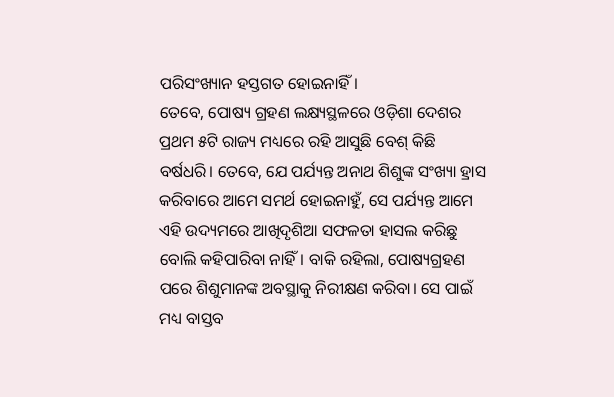ପରିସଂଖ୍ୟାନ ହସ୍ତଗତ ହୋଇନାହିଁ।
ତେବେ, ପୋଷ୍ୟ ଗ୍ରହଣ ଲକ୍ଷ୍ୟସ୍ଥଳରେ ଓଡ଼ିଶା ଦେଶର ପ୍ରଥମ ୫ଟି ରାଜ୍ୟ ମଧ୍ୟରେ ରହି ଆସୁଛି ବେଶ୍ କିଛି ବର୍ଷଧରି। ତେବେ, ଯେ ପର୍ଯ୍ୟନ୍ତ ଅନାଥ ଶିଶୁଙ୍କ ସଂଖ୍ୟା ହ୍ରାସ କରିବାରେ ଆମେ ସମର୍ଥ ହୋଇନାହୁଁ, ସେ ପର୍ଯ୍ୟନ୍ତ ଆମେ ଏହି ଉଦ୍ୟମରେ ଆଖିଦୃଶିଆ ସଫଳତା ହାସଲ କରିଛୁ ବୋଲି କହିପାରିବା ନାହିଁ। ବାକି ରହିଲା, ପୋଷ୍ୟଗ୍ରହଣ ପରେ ଶିଶୁମାନଙ୍କ ଅବସ୍ଥାକୁ ନିରୀକ୍ଷଣ କରିବା। ସେ ପାଇଁ ମଧ୍ୟ ବାସ୍ତବ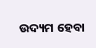ଉଦ୍ୟମ ହେବା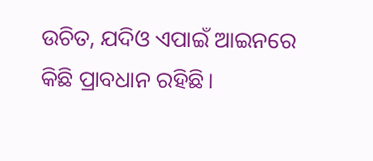ଉଚିତ, ଯଦିଓ ଏପାଇଁ ଆଇନରେ କିଛି ପ୍ରାବଧାନ ରହିଛି।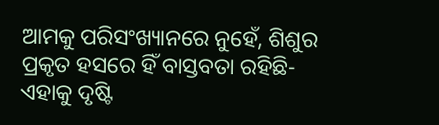ଆମକୁ ପରିସଂଖ୍ୟାନରେ ନୁହେଁ, ଶିଶୁର ପ୍ରକୃତ ହସରେ ହିଁ ବାସ୍ତବତା ରହିଛି- ଏହାକୁ ଦୃଷ୍ଟି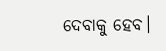ଦେବାକୁ ହେବ।